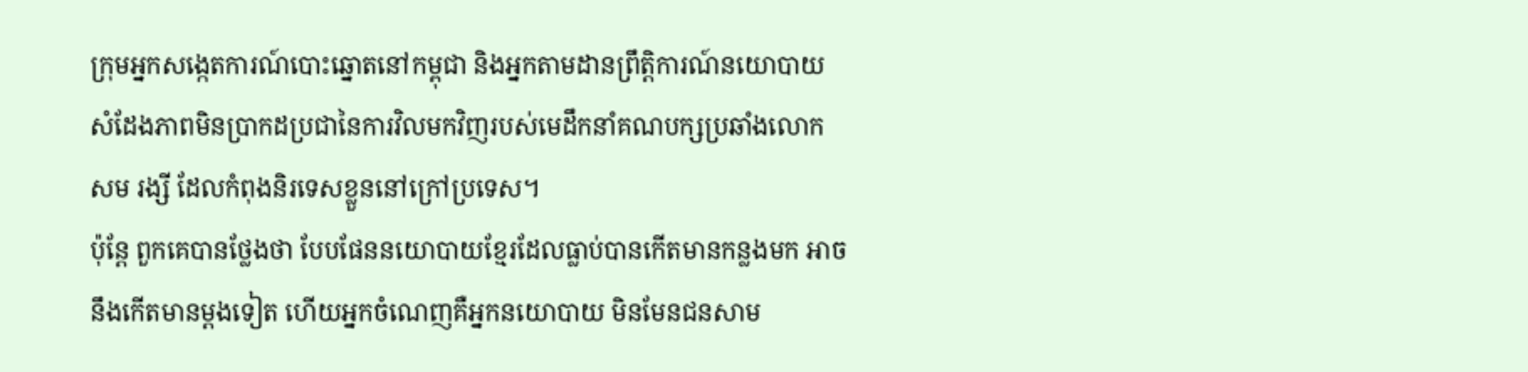ក្រុមអ្នកសង្កេតការណ៍បោះឆ្នោតនៅកម្ពុជា និងអ្នកតាមដានព្រឹត្តិការណ៍នយោបាយ សំដែងភាពមិនប្រាកដប្រជានៃការវិលមកវិញរបស់មេដឹកនាំគណបក្សប្រឆាំងលោក សម រង្សី ដែលកំពុងនិរទេសខ្លួននៅក្រៅប្រទេស។
ប៉ុន្តែ ពួកគេបានថ្លែងថា បែបផែននយោបាយខ្មែរដែលធ្លាប់បានកើតមានកន្លងមក អាចនឹងកើតមានម្ដងទៀត ហើយអ្នកចំណេញគឺអ្នកនយោបាយ មិនមែនជនសាម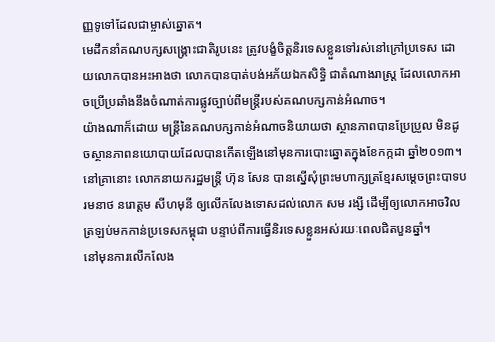ញ្ញទូទៅដែលជាម្ចាស់ឆ្នោត។
មេដឹកនាំគណបក្សសង្គ្រោះជាតិរូបនេះ ត្រូវបង្ខំចិត្តនិរទេសខ្លួនទៅរស់នៅក្រៅប្រទេស ដោយលោកបានអះអាងថា លោកបានបាត់បង់អភ័យឯកសិទ្ធិ ជាតំណាងរាស្ត្រ ដែលលោកអាចប្រើប្រឆាំងនឹងចំណាត់ការផ្លូវច្បាប់ពីមន្ត្រីរបស់គណបក្សកាន់អំណាច។
យ៉ាងណាក៏ដោយ មន្ត្រីនៃគណបក្សកាន់អំណាចនិយាយថា ស្ថានភាពបានប្រែប្រួល មិនដូចស្ថានភាពនយោបាយដែលបានកើតឡើងនៅមុនការបោះឆ្នោតក្នុងខែកក្កដា ឆ្នាំ២០១៣។ នៅគ្រានោះ លោកនាយករដ្ឋមន្ត្រី ហ៊ុន សែន បានស្នើសុំព្រះមហាក្សត្រខ្មែរសម្ដេចព្រះបាទបរមនាថ នរោត្តម សីហមុនី ឲ្យលើកលែងទោសដល់លោក សម រង្សី ដើម្បីឲ្យលោកអាចវិលត្រឡប់មកកាន់ប្រទេសកម្ពុជា បន្ទាប់ពីការធ្វើនិរទេសខ្លួនអស់រយៈពេលជិតបួនឆ្នាំ។
នៅមុនការលើកលែង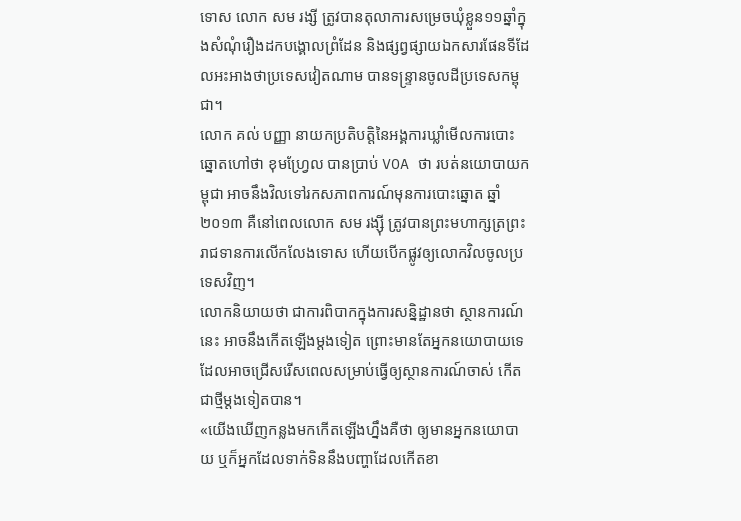ទោស លោក សម រង្សី ត្រូវបានតុលាការសម្រេចឃុំខ្លួន១១ឆ្នាំក្នុងសំណុំរឿងដកបង្គោលព្រំដែន និងផ្សព្វផ្សាយឯកសារផែនទីដែលអះអាងថាប្រទេសវៀតណាម បានទន្ទ្រានចូលដីប្រទេសកម្ពុជា។
លោក គល់ បញ្ញា នាយកប្រតិបត្តិនៃអង្គការឃ្លាំមើលការបោះឆ្នោតហៅថា ខុមហ្វ្រែល បានប្រាប់ VOA ថា របត់នយោបាយកម្ពុជា អាចនឹងវិលទៅរកសភាពការណ៍មុនការបោះឆ្នោត ឆ្នាំ ២០១៣ គឺនៅពេលលោក សម រង្ស៊ី ត្រូវបានព្រះមហាក្សត្រព្រះរាជទានការលើកលែងទោស ហើយបើកផ្លូវឲ្យលោកវិលចូលប្រទេសវិញ។
លោកនិយាយថា ជាការពិបាកក្នុងការសន្និដ្ឋានថា ស្ថានការណ៍នេះ អាចនឹងកើតឡើងម្ដងទៀត ព្រោះមានតែអ្នកនយោបាយទេ ដែលអាចជ្រើសរើសពេលសម្រាប់ធ្វើឲ្យស្ថានការណ៍ចាស់ កើតជាថ្មីម្ដងទៀតបាន។
«យើងឃើញកន្លងមកកើតឡើងហ្នឹងគឺថា ឲ្យមានអ្នកនយោបាយ ឬក៏អ្នកដែលទាក់ទិននឹងបញ្ហាដែលកើតខា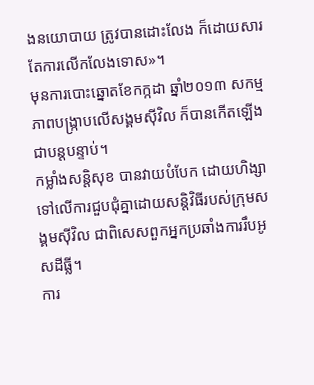ងនយោបាយ ត្រូវបានដោះលែង ក៏ដោយសារតែការលើកលែងទោស»។
មុនការបោះឆ្នោតខែកក្កដា ឆ្នាំ២០១៣ សកម្មភាពបង្ក្រាបលើសង្គមស៊ីវិល ក៏បានកើតឡើងជាបន្តបន្ទាប់។
កម្លាំងសន្តិសុខ បានវាយបំបែក ដោយហិង្សាទៅលើការជួបជុំគ្នាដោយសន្តិវិធីរបស់ក្រុមសង្គមស៊ីវិល ជាពិសេសពួកអ្នកប្រឆាំងការរឹបអូសដីធ្លី។
ការ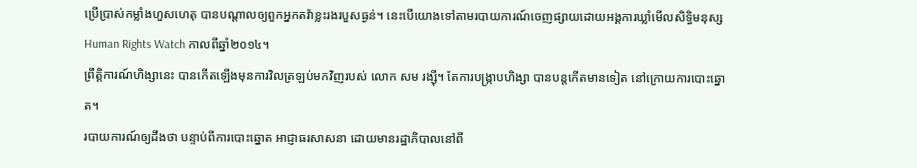ប្រើប្រាស់កម្លាំងហួសហេតុ បានបណ្ដាលឲ្យពួកអ្នកតវ៉ាខ្លះរងរបួសធ្ងន់។ នេះបើយោងទៅតាមរបាយការណ៍ចេញផ្សាយដោយអង្គការឃ្លាំមើលសិទ្ធិមនុស្ស Human Rights Watch កាលពីឆ្នាំ២០១៤។
ព្រឹត្តិការណ៍ហិង្សានេះ បានកើតឡើងមុនការវិលត្រឡប់មកវិញរបស់ លោក សម រង្ស៊ី។ តែការបង្ក្រាបហិង្សា បានបន្តកើតមានទៀត នៅក្រោយការបោះឆ្នោត។
របាយការណ៍ឲ្យដឹងថា បន្ទាប់ពីការបោះឆ្នោត អាជ្ញាធរសាសនា ដោយមានរដ្ឋាភិបាលនៅពី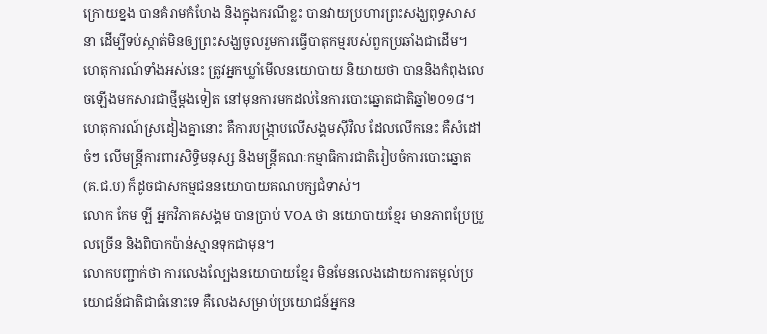ក្រោយខ្នង បានគំរាមកំហែង និងក្នុងករណីខ្លះ បានវាយប្រហារព្រះសង្ឃពុទ្ធសាសនា ដើម្បីទប់ស្កាត់មិនឲ្យព្រះសង្ឃចូលរួមការធ្វើបាតុកម្មរបស់ពួកប្រឆាំងជាដើម។
ហេតុការណ៍ទាំងអស់នេះ ត្រូវអ្នកឃ្លាំមើលនយោបាយ និយាយថា បាននិងកំពុងលេចឡើងមកសារជាថ្មីម្ដងទៀត នៅមុនការមកដល់នៃការបោះឆ្នោតជាតិឆ្នាំ២០១៨។
ហេតុការណ៍ស្រដៀងគ្នានោះ គឺការបង្ក្រាបលើសង្គមស៊ីវិល ដែលលើកនេះ គឺសំដៅចំៗ លើមន្ត្រីការពារសិទ្ធិមនុស្ស និងមន្ត្រីគណៈកម្មាធិការជាតិរៀបចំការបោះឆ្នោត (គ.ជ.ប) ក៏ដូចជាសកម្មជននយោបាយគណបក្សជំទាស់។
លោក កែម ឡី អ្នកវិភាគសង្គម បានប្រាប់ VOA ថា នយោបាយខ្មែរ មានភាពប្រែប្រួលច្រើន និងពិបាកប៉ាន់ស្មានទុកជាមុន។
លោកបញ្ជាក់ថា ការលេងល្បែងនយោបាយខ្មែរ មិនមែនលេងដោយការតម្កល់ប្រយោជន៍ជាតិជាធំនោះទេ គឺលេងសម្រាប់ប្រយោជន៍អ្នកន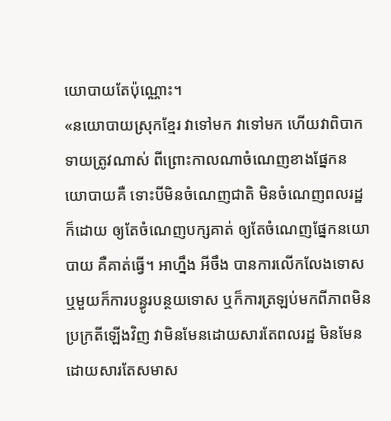យោបាយតែប៉ុណ្ណោះ។
«នយោបាយស្រុកខ្មែរ វាទៅមក វាទៅមក ហើយវាពិបាកទាយត្រូវណាស់ ពីព្រោះកាលណាចំណេញខាងផ្នែកនយោបាយគឺ ទោះបីមិនចំណេញជាតិ មិនចំណេញពលរដ្ឋក៏ដោយ ឲ្យតែចំណេញបក្សគាត់ ឲ្យតែចំណេញផ្នែកនយោបាយ គឺគាត់ធ្វើ។ អាហ្នឹង អីចឹង បានការលើកលែងទោស ឬមួយក៏ការបន្ធូរបន្ថយទោស ឬក៏ការត្រឡប់មកពីភាពមិនប្រក្រតីឡើងវិញ វាមិនមែនដោយសារតែពលរដ្ឋ មិនមែនដោយសារតែសមាស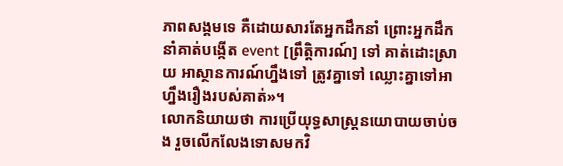ភាពសង្គមទេ គឺដោយសារតែអ្នកដឹកនាំ ព្រោះអ្នកដឹកនាំគាត់បង្កើត event [ព្រឹត្តិការណ៍] ទៅ គាត់ដោះស្រាយ អាស្ថានការណ៍ហ្នឹងទៅ ត្រូវគ្នាទៅ ឈ្លោះគ្នាទៅអាហ្នឹងរឿងរបស់គាត់»។
លោកនិយាយថា ការប្រើយុទ្ធសាស្ត្រនយោបាយចាប់ចង រួចលើកលែងទោសមកវិ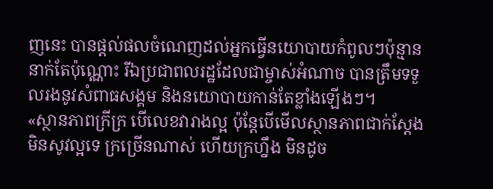ញនេះ បានផ្ដល់ផលចំណេញដល់អ្នកធ្វើនយោបាយកំពូលៗប៉ុន្មាននាក់តែប៉ុណ្ណោះ រីឯប្រជាពលរដ្ឋដែលជាម្ចាស់អំណាច បានត្រឹមទទួលរងនូវសំពាធសង្គម និងនយោបាយកាន់តែខ្លាំងឡើងៗ។
«ស្ថានភាពក្រីក្រ បើលេខវារាងល្អ ប៉ុន្តែបើមើលស្ថានភាពជាក់ស្ដែង មិនសូវល្អទេ ក្រច្រើនណាស់ ហើយក្រហ្នឹង មិនដូច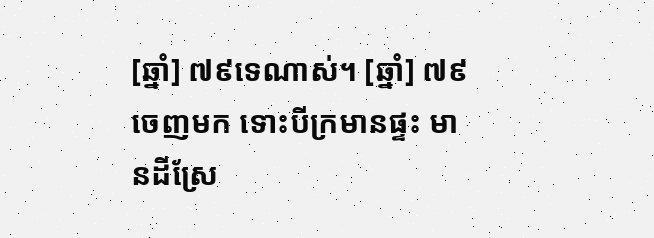[ឆ្នាំ] ៧៩ទេណាស់។ [ឆ្នាំ] ៧៩ ចេញមក ទោះបីក្រមានផ្ទះ មានដីស្រែ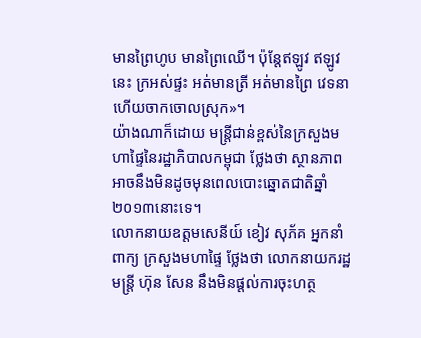មានព្រៃហូប មានព្រៃឈើ។ ប៉ុន្តែឥឡូវ ឥឡូវនេះ ក្រអស់ផ្ទះ អត់មានត្រី អត់មានព្រៃ វេទនា ហើយចាកចោលស្រុក»។
យ៉ាងណាក៏ដោយ មន្ត្រីជាន់ខ្ពស់នៃក្រសួងមហាផ្ទៃនៃរដ្ឋាភិបាលកម្ពុជា ថ្លែងថា ស្ថានភាពអាចនឹងមិនដូចមុនពេលបោះឆ្នោតជាតិឆ្នាំ ២០១៣នោះទេ។
លោកនាយឧត្ដមសេនីយ៍ ខៀវ សុភ័គ អ្នកនាំពាក្យ ក្រសួងមហាផ្ទៃ ថ្លែងថា លោកនាយករដ្ឋមន្ត្រី ហ៊ុន សែន នឹងមិនផ្ដល់ការចុះហត្ថ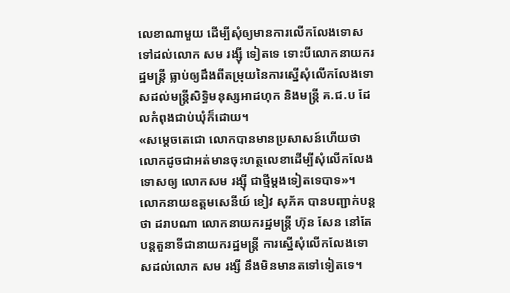លេខាណាមួយ ដើម្បីសុំឲ្យមានការលើកលែងទោសទៅដល់លោក សម រង្ស៊ី ទៀតទេ ទោះបីលោកនាយករដ្ឋមន្ត្រី ធ្លាប់ឲ្យដឹងពីតម្រុយនៃការស្នើសុំលើកលែងទោសដល់មន្ត្រីសិទ្ធិមនុស្សអាដហុក និងមន្ត្រី គ.ជ.ប ដែលកំពុងជាប់ឃុំក៏ដោយ។
«សម្ដេចតេជោ លោកបានមានប្រសាសន៍ហើយថា លោកដូចជាអត់មានចុះហត្ថលេខាដើម្បីសុំលើកលែងទោសឲ្យ លោកសម រង្ស៊ី ជាថ្មីម្ដងទៀតទេបាទ»។
លោកនាយឧត្ដមសេនីយ៍ ខៀវ សុភ័គ បានបញ្ជាក់បន្តថា ដរាបណា លោកនាយករដ្ឋមន្ត្រី ហ៊ុន សែន នៅតែបន្តតួនាទីជានាយករដ្ឋមន្ត្រី ការស្នើសុំលើកលែងទោសដល់លោក សម រង្សី នឹងមិនមានតទៅទៀតទេ។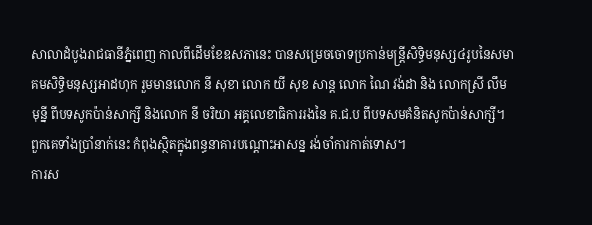សាលាដំបូងរាជធានីភ្នំពេញ កាលពីដើមខែឧសភានេះ បានសម្រេចចោទប្រកាន់មន្ត្រីសិទ្ធិមនុស្ស៤រូបនៃសមាគមសិទ្ធិមនុស្សអាដហុក រួមមានលោក នី សុខា លោក យី សុខ សាន្ត លោក ណៃ វង់ដា និង លោកស្រី លឹម មុន្នី ពីបទសូកប៉ាន់សាក្សី និងលោក នី ចរិយា អគ្គលេខាធិការរងនៃ គ.ជ.ប ពីបទសមគំនិតសូកប៉ាន់សាក្សី។ ពួកគេទាំងប្រាំនាក់នេះ កំពុងស្ថិតក្នុងពន្ធនាគារបណ្ដោះអាសន្ន រង់ចាំការកាត់ទោស។
ការស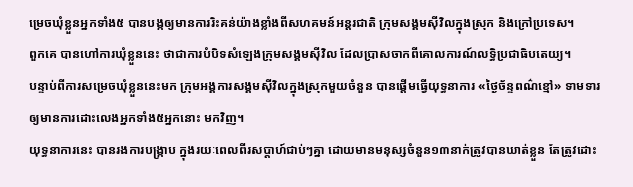ម្រេចឃុំខ្លួនអ្នកទាំង៥ បានបង្កឲ្យមានការរិះគន់យ៉ាងខ្លាំងពីសហគមន៍អន្តរជាតិ ក្រុមសង្គមស៊ីវិលក្នុងស្រុក និងក្រៅប្រទេស។
ពួកគេ បានហៅការឃុំខ្លួននេះ ថាជាការបំបិទសំឡេងក្រុមសង្គមស៊ីវិល ដែលប្រាសចាកពីគោលការណ៍លទ្ធិប្រជាធិបតេយ្យ។
បន្ទាប់ពីការសម្រេចឃុំខ្លួននេះមក ក្រុមអង្គការសង្គមស៊ីវិលក្នុងស្រុកមួយចំនួន បានផ្ដើមធ្វើយុទ្ធនាការ «ថ្ងៃច័ន្ទពណ៌ខ្មៅ» ទាមទារឲ្យមានការដោះលេងអ្នកទាំង៥អ្នកនោះ មកវិញ។
យុទ្ធនាការនេះ បានរងការបង្ក្រាប ក្នុងរយៈពេលពីរសប្ដាហ៍ជាប់ៗគ្នា ដោយមានមនុស្សចំនួន១៣នាក់ត្រូវបានឃាត់ខ្លួន តែត្រូវដោះ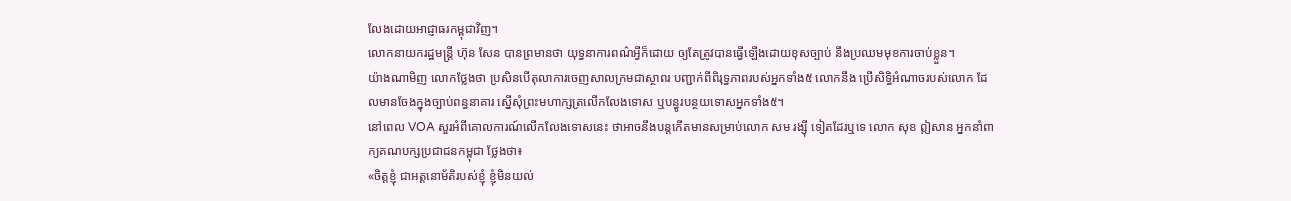លែងដោយអាជ្ញាធរកម្ពុជាវិញ។
លោកនាយករដ្ឋមន្ត្រី ហ៊ុន សែន បានព្រមានថា យុទ្ធនាការពណ៌អ្វីក៏ដោយ ឲ្យតែត្រូវបានធ្វើឡើងដោយខុសច្បាប់ នឹងប្រឈមមុខការចាប់ខ្លួន។
យ៉ាងណាមិញ លោកថ្លែងថា ប្រសិនបើតុលាការចេញសាលក្រមជាស្ថាពរ បញ្ជាក់ពីពិរុទ្ធភាពរបស់អ្នកទាំង៥ លោកនឹង ប្រើសិទ្ធិអំណាចរបស់លោក ដែលមានចែងក្នុងច្បាប់ពន្ធនាគារ ស្នើសុំព្រះមហាក្សត្រលើកលែងទោស ឬបន្ធូរបន្ថយទោសអ្នកទាំង៥។
នៅពេល VOA សួរអំពីគោលការណ៍លើកលែងទោសនេះ ថាអាចនឹងបន្តកើតមានសម្រាប់លោក សម រង្ស៊ី ទៀតដែរឬទេ លោក សុខ ឦសាន អ្នកនាំពាក្យគណបក្សប្រជាជនកម្ពុជា ថ្លែងថា៖
«ចិត្តខ្ញុំ ជាអត្តនោម័តិរបស់ខ្ញុំ ខ្ញុំមិនយល់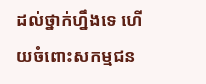ដល់ថ្នាក់ហ្នឹងទេ ហើយចំពោះសកម្មជន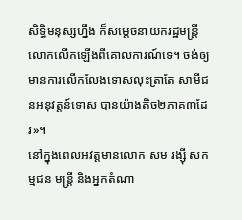សិទ្ធិមនុស្សហ្នឹង ក៏សម្ដេចនាយករដ្ឋមន្ត្រី លោកលើកឡើងពីគោលការណ៍ទេ។ ចង់ឲ្យមានការលើកលែងទោសលុះត្រាតែ សាមីជនអនុវត្តន៍ទោស បានយ៉ាងតិច២ភាគ៣ដែរ»។
នៅក្នុងពេលអវត្តមានលោក សម រង្ស៊ី សកម្មជន មន្ត្រី និងអ្នកតំណា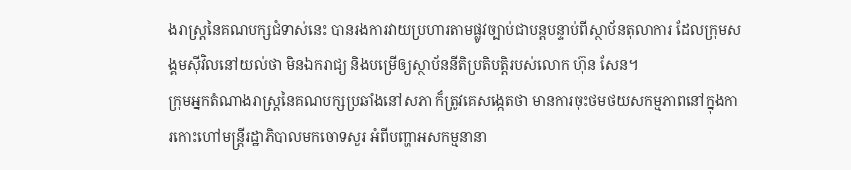ងរាស្ត្រនៃគណបក្សជំទាស់នេះ បានរងការវាយប្រហារតាមផ្លូវច្បាប់ជាបន្តបន្ទាប់ពីស្ថាប័នតុលាការ ដែលក្រុមសង្គមស៊ីវិលនៅយល់ថា មិនឯករាជ្យ និងបម្រើឲ្យស្ថាប័ននីតិប្រតិបត្តិរបស់លោក ហ៊ុន សែន។
ក្រុមអ្នកតំណាងរាស្ត្រនៃគណបក្សប្រឆាំងនៅសភា ក៏ត្រូវគេសង្កេតថា មានការចុះថមថយសកម្មភាពនៅក្នុងការកោះហៅមន្ត្រីរដ្ឋាភិបាលមកចោទសួរ អំពីបញ្ហាអសកម្មនានា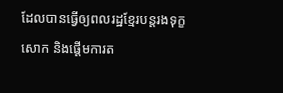ដែលបានធ្វើឲ្យពលរដ្ឋខ្មែរបន្តរងទុក្ខសោក និងផ្ដើមការត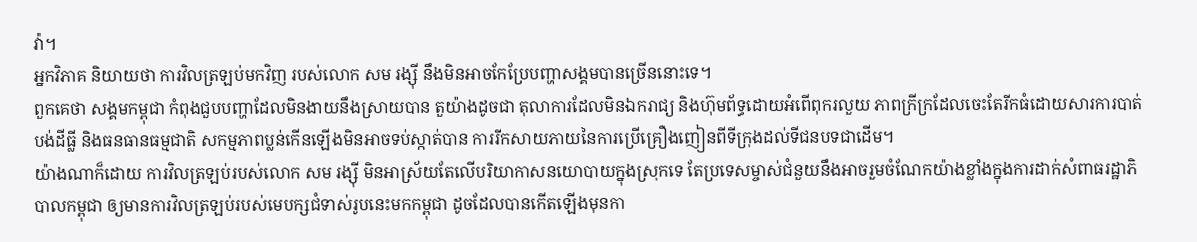វ៉ា។
អ្នកវិភាគ និយាយថា ការវិលត្រឡប់មកវិញ របស់លោក សម រង្ស៊ី នឹងមិនអាចកែប្រែបញ្ហាសង្គមបានច្រើននោះទេ។
ពួកគេថា សង្គមកម្ពុជា កំពុងជួបបញ្ហាដែលមិនងាយនឹងស្រាយបាន តួយ៉ាងដូចជា តុលាការដែលមិនឯករាជ្យ និងហ៊ុមព័ទ្ធដោយអំពើពុករលួយ ភាពក្រីក្រដែលចេះតែរីកធំដោយសារការបាត់បង់ដីធ្លី និងធនធានធម្មជាតិ សកម្មភាពប្លន់កើនឡើងមិនអាចទប់ស្កាត់បាន ការរីកសាយភាយនៃការប្រើគ្រឿងញៀនពីទីក្រុងដល់ទីជនបទជាដើម។
យ៉ាងណាក៏ដោយ ការវិលត្រឡប់របស់លោក សម រង្ស៊ី មិនអាស្រ័យតែលើបរិយាកាសនយោបាយក្នុងស្រុកទេ តែប្រទេសម្ចាស់ជំនួយនឹងអាចរួមចំណែកយ៉ាងខ្លាំងក្នុងការដាក់សំពាធរដ្ឋាភិបាលកម្ពុជា ឲ្យមានការវិលត្រឡប់របស់មេបក្សជំទាស់រូបនេះមកកម្ពុជា ដូចដែលបានកើតឡើងមុនកា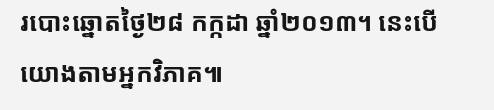របោះឆ្នោតថ្ងៃ២៨ កក្កដា ឆ្នាំ២០១៣។ នេះបើយោងតាមអ្នកវិភាគ៕